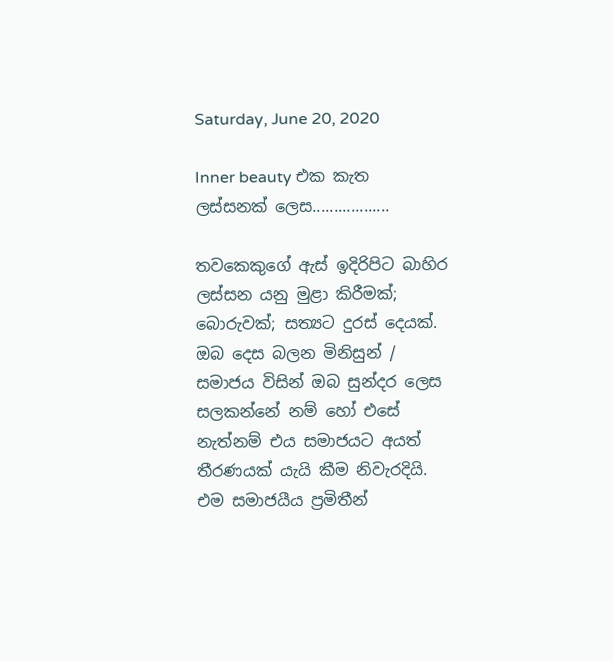Saturday, June 20, 2020

Inner beauty එක කැත ලස්සනක් ලෙස..................

තවකෙකුගේ ඇස් ඉදිරිපිට බාහිර ලස්සන යනු මුළා කිරීමක්; බොරුවක්; සත්‍යට දුරස් දෙයක්. ඔබ දෙස බලන මිනිසුන් / සමාජය විසින් ඔබ සුන්දර ලෙස සලකන්නේ නම් හෝ එසේ නැත්නම් එය සමාජයට අයත් තීරණයක් යැයි කීම නිවැරදියි. එම සමාජයීය ප්‍රමිතීන්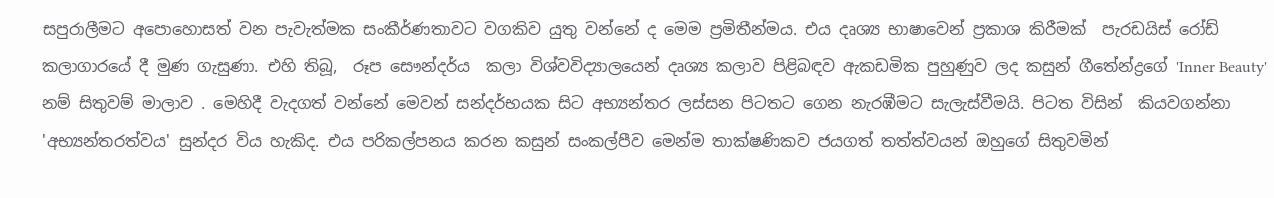සපුරාලීමට අපොහොසත් වන පැවැත්මක සංකීර්ණතාවට වගකිව යුතු වන්නේ ද මෙම ප්‍රමිතීන්මය. එය දෘශ්‍ය භාෂාවෙන් ප්‍රකාශ කිරීමක්  පැරඩයිස් රෝඩ් කලාගාරයේ දී මුණ ගැසුණා. එහි තිබූ,  රූප සෞන්දර්ය  කලා විශ්වවිද්‍යාලයෙන් දෘශ්‍ය කලාව පිළිබඳව ඇකඩමික පුහුණුව ලද කසුන් ගීතේන්ද්‍රගේ 'Inner Beauty' නම් සිතුවම් මාලාව . මෙහිදී වැදගත් වන්නේ මෙවන් සන්දර්භයක සිට අභ්‍යන්තර ලස්සන පිටතට ගෙන නැරඹීමට සැලැස්වීමයි. පිටත විසින්  කියවගන්නා 'අභ්‍යන්තරත්වය' සුන්දර විය හැකිද. එය පරිකල්පනය කරන කසුන් සංකල්පීව මෙන්ම තාක්ෂණිකව ජයගත් තත්ත්වයන් ඔහුගේ සිතුවමින්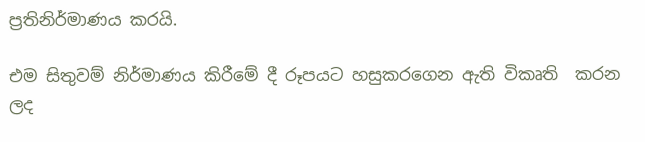ප්‍රතිනිර්මාණය කරයි.

එම සිතුවම් නිර්මාණය කිරීමේ දී රූපයට හසුකරගෙන ඇති විකෘති  කරන ලද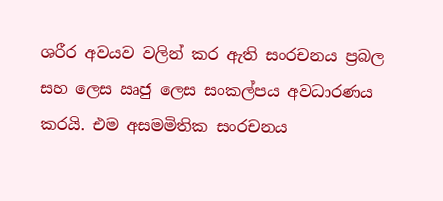ශරීර අවයව වලින් කර ඇති සංරචනය ප්‍රබල සහ ලෙස ඍජු ලෙස සංකල්පය අවධාරණය කරයි. එම අසමමිතික සංරචනය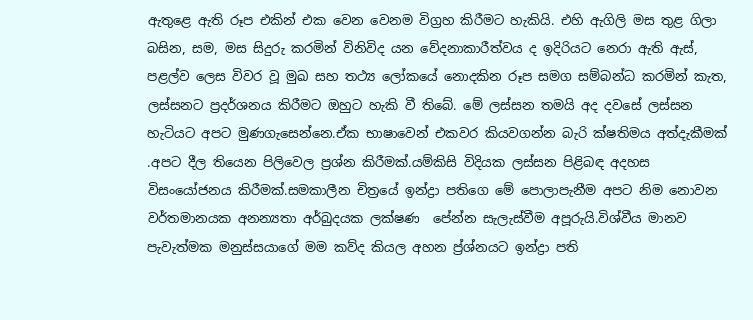ඇතුළෙ ඇති රූප එකින් එක වෙන වෙනම විග්‍රහ කිරීමට හැකියි. එහි ඇගිලි මස තුළ ගිලා බසින, සම, මස සිදුරු කරමින් විනිවිද යන වේදනාකාරීත්වය ද ඉදිරියට නෙරා ඇති ඇස්, පළල්ව ලෙස විවර වූ මුඛ සහ තථ්‍ය ලෝකයේ නොදකින රූප සමග සම්බන්ධ කරමින් කැත, ලස්සනට ප්‍රදර්ශනය කිරීමට ඔහුට හැකි වී තිබේ. මේ ලස්සන තමයි අද දවසේ ලස්සන හැටියට අපට මුණගැසෙන්නෙ.ඒක භාෂාවෙන් එකවර කියවගන්න බැරි ක්ෂතිමය අත්දැකීමක් .අපට දීල තියෙන පිලිවෙල ප්‍රශ්න කිරීමක්.යම්කිසි විදියක ලස්සන පිළිබඳ අදහස විසංයෝජනය කිරීමක්.සමකාලීන චිත්‍රයේ ඉන්ද්‍රා පතිගෙ මේ පොලාපැනීම අපට නිම නොවන වර්තමානයක අනන්‍යතා අර්බුදයක ලක්ෂණ  පේන්න සැලැස්වීම අපූරුයි.විශ්වීය මානව පැවැත්මක මනුස්සයාගේ මම කව්ද කියල අහන ප්‍ර්ශ්නයට ඉන්ද්‍රා පති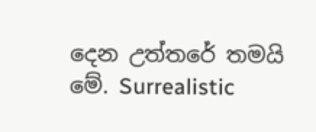දෙන උත්තරේ තමයි මේ. Surrealistic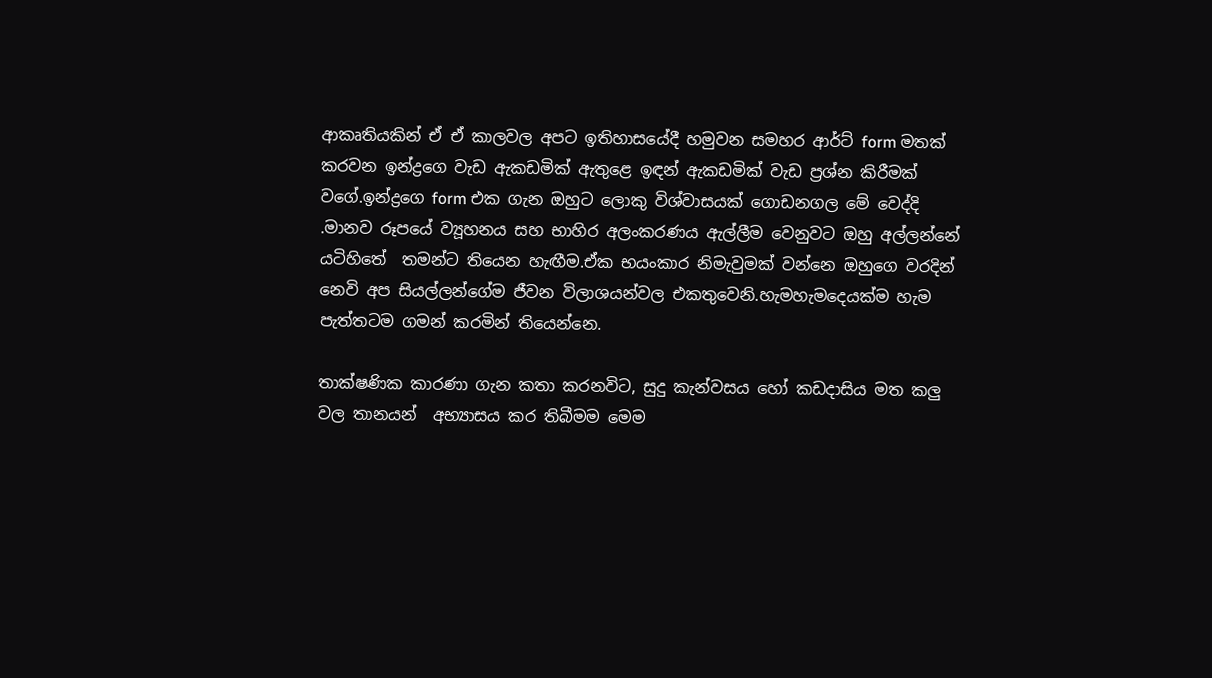ආකෘතියකින් ඒ ඒ කාලවල අපට ඉතිහාසයේදී හමුවන සමහර ආර්ට් form මතක් කරවන ඉන්ද්‍රගෙ වැඩ ඇකඩමික් ඇතුළෙ ඉඳන් ඇකඩමික් වැඩ ප්‍රශ්න කිරීමක් වගේ.ඉන්ද්‍රගෙ form එක ගැන ඔහුට ලොකු විශ්වාසයක් ගොඩනගල මේ වෙද්දි .මානව රූපයේ ව්‍යූහනය සහ භාහිර අලංකරණය ඇල්ලීම වෙනුවට ඔහු අල්ලන්නේ යටිහිතේ  තමන්ට තියෙන හැඟීම.ඒක භයංකාර නිමැවුමක් වන්නෙ ඔහුගෙ වරදින් නෙවි අප සියල්ලන්ගේම ජීවන විලාශයන්වල එකතුවෙනි.හැමහැමදෙයක්ම හැම පැත්තටම ගමන් කරමින් තියෙන්නෙ.

තාක්ෂණික කාරණා ගැන කතා කරනවිට, සුදු කැන්වසය හෝ කඩදාසිය මත කලු වල තානයන්  අභ්‍යාසය කර තිබීමම මෙම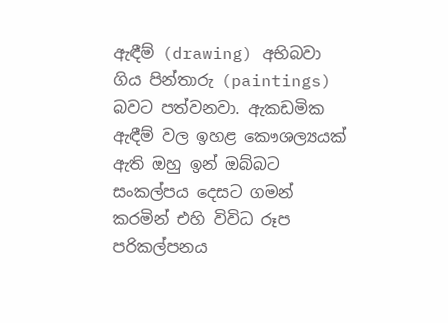ඇඳීම් (drawing) අභිබවා ගිය පින්තාරු (paintings) බවට පත්වනවා. ඇකඩමික ඇඳීම් වල ඉහළ කෞශල්‍යයක් ඇති ඔහු ඉන් ඔබ්බට සංකල්පය දෙසට ගමන් කරමින් එහි විවිධ රූප පරිකල්පනය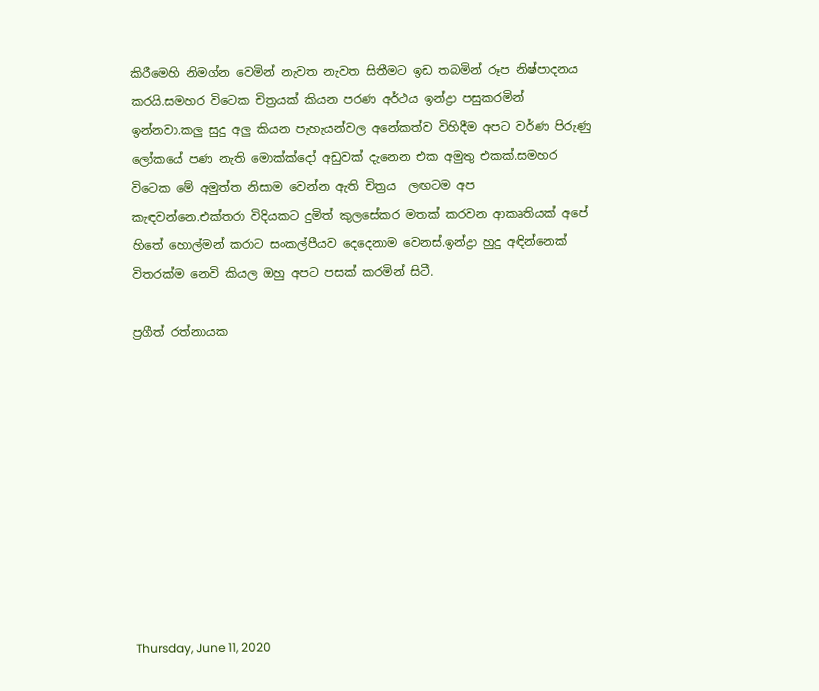කිරීමෙහි නිමග්න වෙමින් නැවත නැවත සිතීමට ඉඩ තබමින් රූප නිෂ්පාදනය කරයි.සමහර විටෙක චිත්‍රයක් කියන පරණ අර්ථය ඉන්ද්‍රා පසුකරමින් ඉන්නවා.කලු සුදු අලු කියන පැහැයන්වල අනේකත්ව විහිදීම අපට වර්ණ පිරුණු ලෝකයේ පණ නැති මොක්ක්දෝ අඩුවක් දැනෙන එක අමුතු එකක්.සමහර විටෙක මේ අමුත්ත නිසාම වෙන්න ඇති චිත්‍රය  ලඟටම අප කැඳවන්නෙ.එක්තරා විදියකට දුමිත් කුලසේකර මතක් කරවන ආකෘතියක් අපේ හිතේ හොල්මන් කරාට සංකල්පීයව දෙදෙනාම වෙනස්.ඉන්ද්‍රා හුදු අඳින්නෙක් විතරක්ම නෙවි කියල ඔහු අපට පසක් කරමින් සිටී.

ප්‍රගීත් රත්නායක










Thursday, June 11, 2020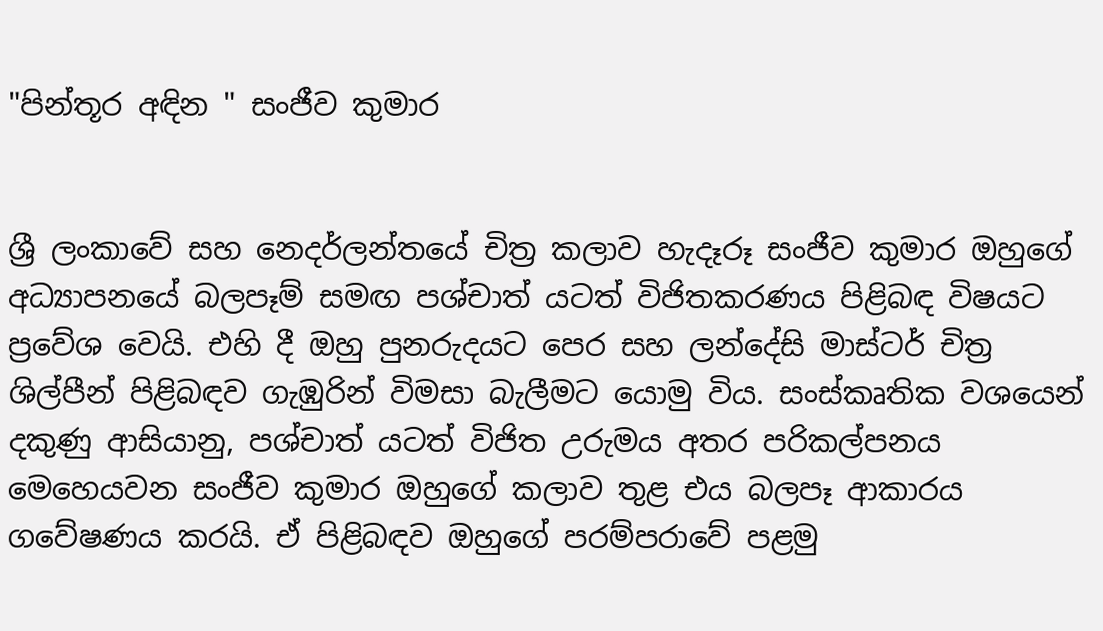"පින්තූර අඳින " සංජීව කුමාර


ශ්‍රී ලංකාවේ සහ නෙදර්ලන්තයේ චිත්‍ර කලාව හැදෑරූ සංජීව කුමාර ඔහුගේ අධ්‍යාපනයේ බලපෑම් සමඟ පශ්චාත් යටත් විජිතකරණය පිළිබඳ විෂයට ප්‍රවේශ වෙයි. එහි දී ඔහු පුනරුදයට පෙර සහ ලන්දේසි මාස්ටර් චිත්‍ර ශිල්පීන් පිළිබඳව ගැඹුරින් විමසා බැලීමට යොමු විය. සංස්කෘතික වශයෙන් දකුණු ආසියානු, පශ්චාත් යටත් විජිත උරුමය අතර පරිකල්පනය මෙහෙයවන සංජීව කුමාර ඔහුගේ කලාව තුළ එය බලපෑ ආකාරය ගවේෂණය කරයි. ඒ පිළිබඳව ඔහුගේ පරම්පරාවේ පළමු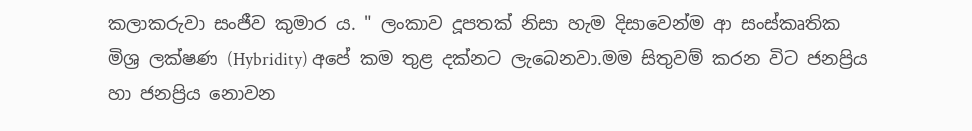කලාකරුවා සංජීව කුමාර ය. " ලංකාව දූපතක් නිසා හැම දිසාවෙන්ම ආ සංස්කෘතික මිශ්‍ර ලක්ෂණ (Hybridity) අපේ කම තුළ දක්නට ලැබෙනවා.මම සිතුවම් කරන විට ජනප්‍රිය හා ජනප්‍රිය නොවන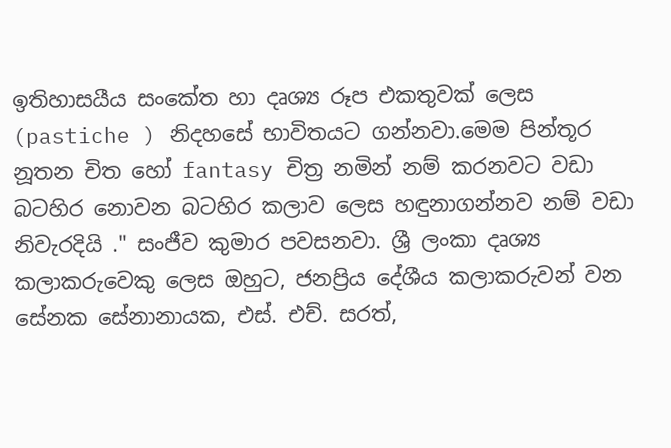ඉතිහාසයීය සංකේත හා දෘශ්‍ය රූප එකතුවක් ලෙස (pastiche ) නිදහසේ භාවිතයට ගන්නවා.මෙම පින්තූර නූතන චිත හෝ fantasy චිත්‍ර නමින් නම් කරනවට වඩා බටහිර නොවන බටහිර කලාව ලෙස හඳුනාගන්නව නම් වඩා නිවැරදියි ." සංජීව කුමාර පවසනවා. ශ්‍රී ලංකා දෘශ්‍ය කලාකරුවෙකු ලෙස ඔහුට, ජනප්‍රිය දේශීය කලාකරුවන් වන සේනක සේනානායක, එස්. එච්. සරත්,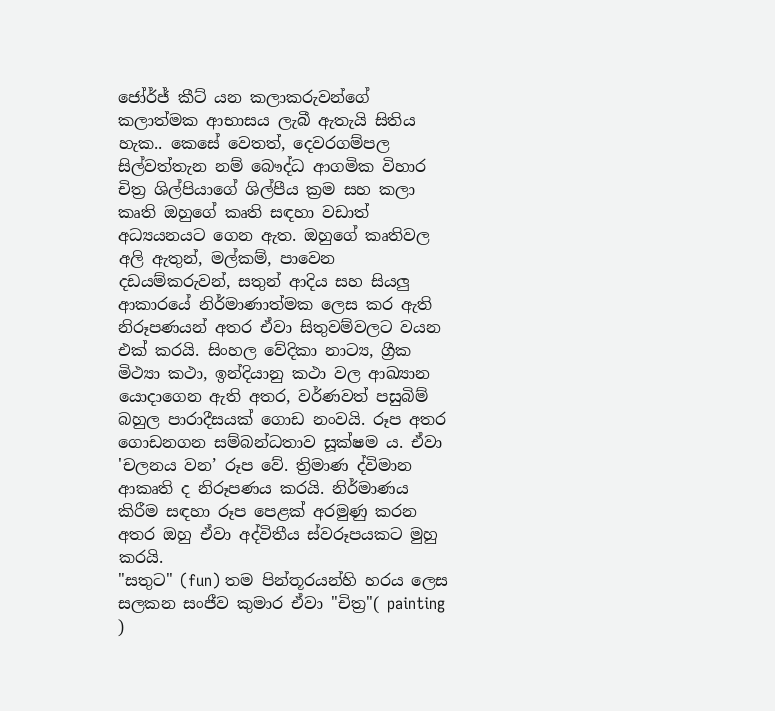ජෝර්ජ් කීට් යන කලාකරුවන්ගේ කලාත්මක ආභාසය ලැබී ඇතැයි සිතිය හැක.. කෙසේ වෙතත්, දෙවරගම්පල සිල්වත්තැන නම් බෞද්ධ ආගමික විහාර චිත්‍ර ශිල්පියාගේ ශිල්පීය ක්‍රම සහ කලා කෘති ඔහුගේ කෘති සඳහා වඩාත් අධ්‍යයනයට ගෙන ඇත. ඔහුගේ කෘතිවල අලි ඇතුන්, මල්කම්, පාවෙන දඩයම්කරුවන්, සතුන් ආදිය සහ සියලු ආකාරයේ නිර්මාණාත්මක ලෙස කර ඇති නිරූපණයන් අතර ඒවා සිතුවම්වලට වයන එක් කරයි. සිංහල වේදිකා නාට්‍ය, ග්‍රීක මිථ්‍යා කථා, ඉන්දියානු කථා වල ආඛ්‍යාන යොදාගෙන ඇති අතර, වර්ණවත් පසුබිම් බහුල පාරාදීසයක් ගොඩ නංවයි. රූප අතර ගොඩනගන සම්බන්ධතාව සූක්ෂම ය. ඒවා 'චලනය වන’ රූප වේ. ත්‍රිමාණ ද්විමාන ආකෘති ද නිරූපණය කරයි. නිර්මාණය කිරීම සඳහා රූප පෙළක් අරමුණු කරන අතර ඔහු ඒවා අද්විතීය ස්වරූපයකට මුහු කරයි.
"සතුට" (fun) තම පින්තූරයන්හි හරය ලෙස සලකන සංජීව කුමාර ඒවා "චිත්‍ර"( painting )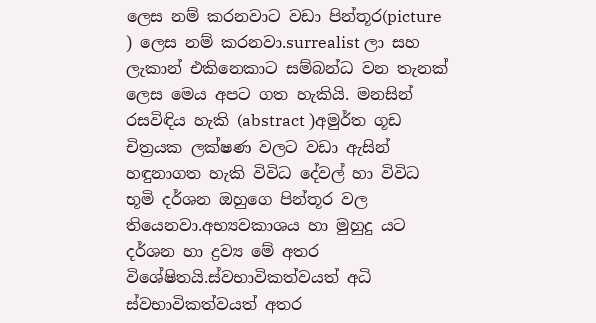ලෙස නම් කරනවාට වඩා පින්තූර(picture ) ලෙස නම් කරනවා.surrealist ලා සහ ලැකාන් එකිනෙකාට සම්බන්ධ වන තැනක් ලෙස මෙය අපට ගත හැකියි. මනසින් රසවිඳිය හැකි (abstract )අමුර්ත ගූඩ චිත්‍රයක ලක්ෂණ වලට වඩා ඇසින් හඳුනාගත හැකි විවිධ දේවල් හා විවිධ භූමි දර්ශන ඔහුගෙ පින්තූර වල තියෙනවා.අභ්‍යවකාශය හා මුහුදු යට දර්ශන හා ද්‍රව්‍ය මේ අතර විශේෂිතයි.ස්වභාවිකත්වයත් අධි ස්වභාවිකත්වයත් අතර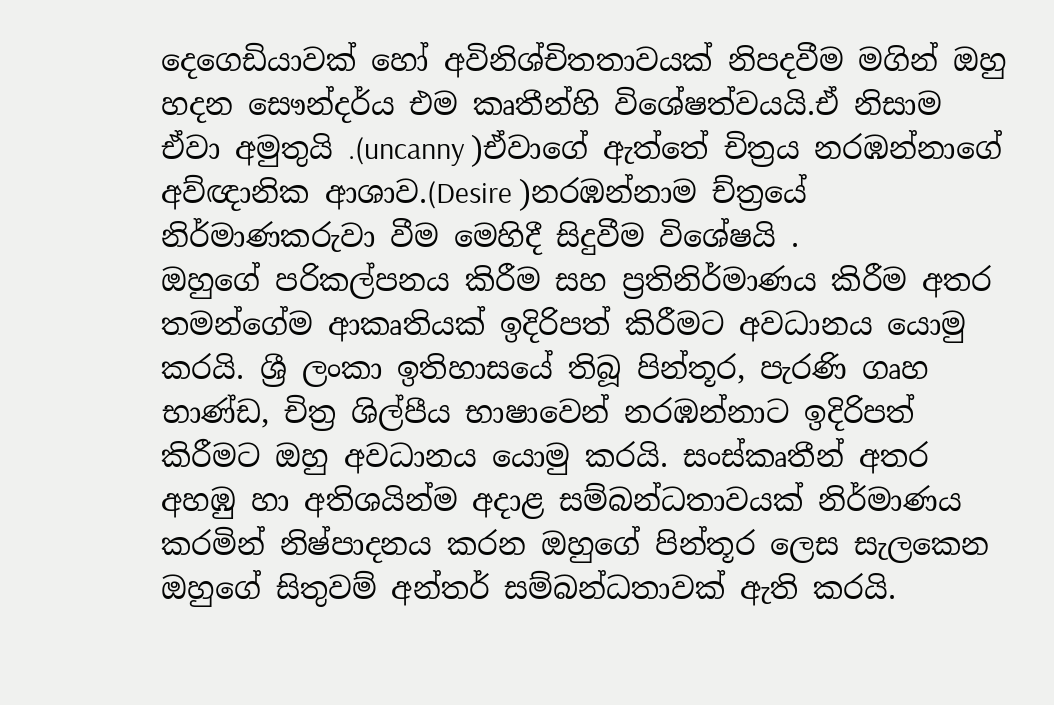දෙගෙඩියාවක් හෝ අවිනිශ්චිතතාවයක් නිපදවීම මගින් ඔහු හදන සෞන්දර්ය එම කෘතීන්හි විශේෂත්වයයි.ඒ නිසාම ඒවා අමුතුයි .(uncanny )ඒවාගේ ඇත්තේ චිත්‍රය නරඹන්නාගේ අව්ඥානික ආශාව.(Desire )නරඹන්නාම ච්ත්‍රයේ නිර්මාණකරුවා වීම මෙහිදී සිදුවීම විශේෂයි .
ඔහුගේ පරිකල්පනය කිරීම සහ ප්‍රතිනිර්මාණය කිරීම අතර තමන්ගේම ආකෘතියක් ඉදිරිපත් කිරීමට අවධානය යොමු කරයි. ශ්‍රී ලංකා ඉතිහාසයේ තිබූ පින්තූර, පැරණි ගෘහ භාණ්ඩ, චිත්‍ර ශිල්පීය භාෂාවෙන් නරඹන්නාට ඉදිරිපත් කිරීමට ඔහු අවධානය යොමු කරයි. සංස්කෘතීන් අතර අහඹු හා අතිශයින්ම අදාළ සම්බන්ධතාවයක් නිර්මාණය කරමින් නිෂ්පාදනය කරන ඔහුගේ පින්තූර ලෙස සැලකෙන ඔහුගේ සිතුවම් අන්තර් සම්බන්ධතාවක් ඇති කරයි.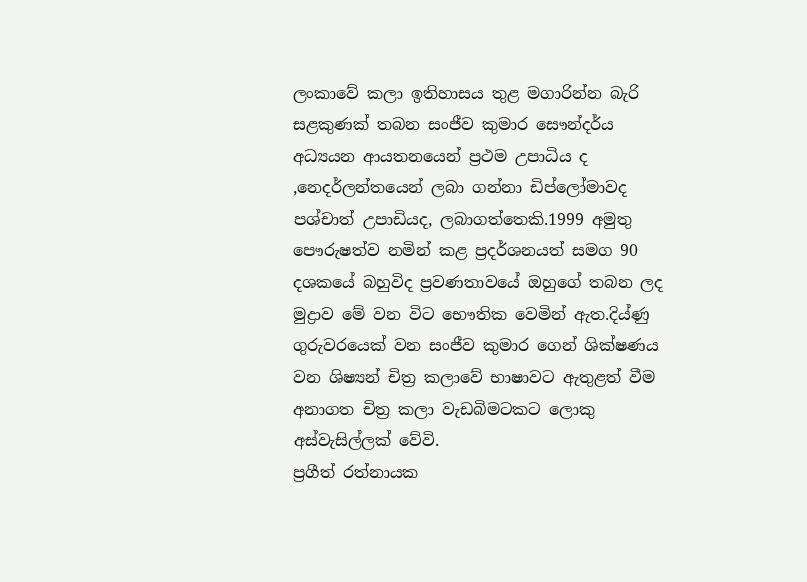ලංකාවේ කලා ඉතිහාසය තුළ මගාරින්න බැරි සළකුණක් තබන සංජීව කුමාර සෞන්දර්ය අධ්‍යයන ආයතනයෙන් ප්‍රථම උපාධිය ද ,නෙදර්ලන්තයෙන් ලබා ගන්නා ඩිප්ලෝමාවද පශ්චාත් උපාඩියද, ලබාගත්තෙකි.1999 අමුතු පෞරුෂත්ව නමින් කළ ප්‍රදර්ශනයත් සමග 90 දශකයේ බහුවිද ප්‍රවණතාවයේ ඔහුගේ තබන ලද මුද්‍රාව මේ වන විට භෞතික වෙමින් ඇත.දිය්ණු ගුරුවරයෙක් වන සංජීව කුමාර ගෙන් ශික්ෂණය වන ශිෂ්‍යන් චිත්‍ර කලාවේ භාෂාවට ඇතුළත් වීම අනාගත චිත්‍ර කලා වැඩබිමටකට ලොකු අස්වැසිල්ලක් වේවි.
ප්‍රගීත් රත්නායක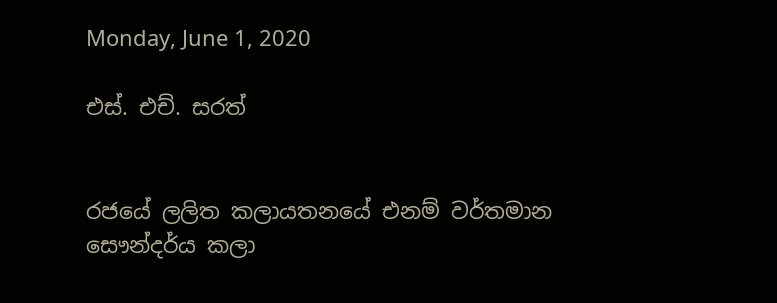Monday, June 1, 2020

එස්. එච්. සරත්


රජයේ ලලිත කලායතනයේ එනම් වර්තමාන සෞන්දර්ය කලා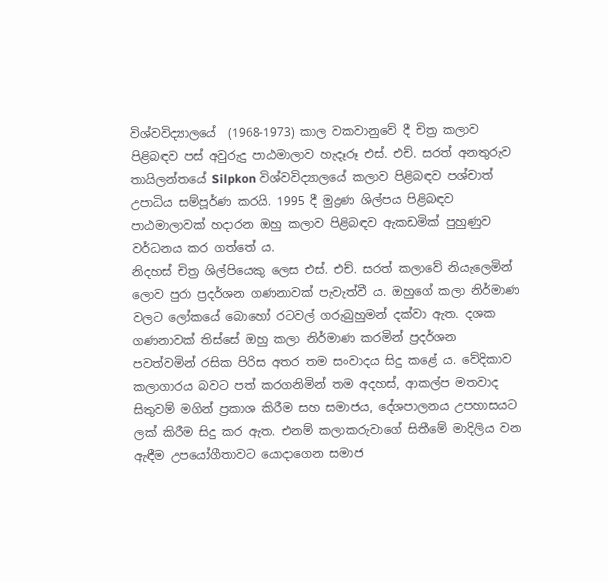විශ්වවිද්‍යාලයේ  (1968-1973) කාල වකවානුවේ දී චිත්‍ර කලාව පිළිබඳව පස් අවුරුදු පාඨමාලාව හැදෑරූ එස්. එච්. සරත් අනතුරුව තායිලන්තයේ Silpkon විශ්වවිද්‍යාලයේ කලාව පිළිබඳව පශ්චාත් උපාධිය සම්පූර්ණ කරයි. 1995 දී මුද්‍රණ ශිල්පය පිළිබඳව පාඨමාලාවක් හදාරන ඔහු කලාව පිළිබඳව ඇකඩමික් පුහුණුව වර්ධනය කර ගත්තේ ය.
නිදහස් චිත්‍ර ශිල්පියෙකු ලෙස එස්. එච්. සරත් කලාවේ නියැලෙමින් ලොව පුරා ප්‍රදර්ශන ගණනාවක් පැවැත්වී ය. ඔහුගේ කලා නිර්මාණ වලට ලෝකයේ බොහෝ රටවල් ගරුබුහුමන් දක්වා ඇත. දශක ගණනාවක් තිස්සේ ඔහු කලා නිර්මාණ කරමින් ප්‍රදර්ශන පවත්වමින් රසික පිරිස අතර තම සංවාදය සිදු කළේ ය. වේදිකාව කලාගාරය බවට පත් කරගනිමින් තම අදහස්, ආකල්ප මතවාද සිතුවම් මගින් ප්‍රකාශ කිරීම සහ සමාජය, දේශපාලනය උපහාසයට ලක් කිරීම සිදු කර ඇත. එනම් කලාකරුවාගේ සිතීමේ මාදිලිය වන ඇඳීම උපයෝගීතාවට යොදාගෙන සමාජ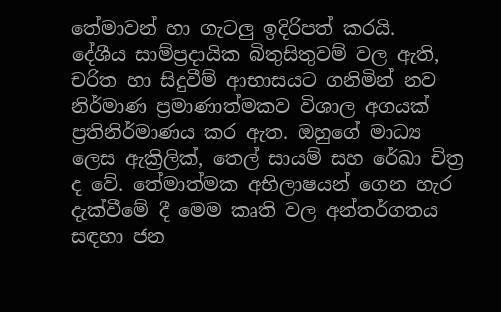තේමාවන් හා ගැටලු ඉදිරිපත් කරයි.
දේශීය සාම්ප්‍රදායික බිතුසිතුවම් වල ඇති, චරිත හා සිදුවීම් ආභාසයට ගනිමින් නව නිර්මාණ ප්‍රමාණාත්මකව විශාල අගයක් ප්‍රතිනිර්මාණය කර ඇත. ඔහුගේ මාධ්‍ය ලෙස ඇක්‍රිලික්, තෙල් සායම් සහ රේඛා චිත්‍ර ද වේ. තේමාත්මක අභිලාෂයන් ගෙන හැර දැක්වීමේ දී මෙම කෘති වල අන්තර්ගතය සඳහා ජන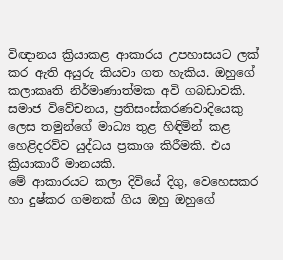විඥානය ක්‍රියාකළ ආකාරය උපහාසයට ලක් කර ඇති අයුරු කියවා ගත හැකිය. ඔහුගේ කලාකෘති නිර්මාණාත්මක අවි ගබඩාවකි. සමාජ විවේචනය, ප්‍රතිසංස්කරණවාදියෙකු ලෙස තමුන්ගේ මාධ්‍ය තුළ හිඳිමින් කළ හෙළිදරව්ව යුද්ධය ප්‍රකාශ කිරීමකි. එය ක්‍රියාකාරී මානයකි.
මේ ආකාරයට කලා දිවියේ දිගු, වෙහෙසකර හා දුෂ්කර ගමනක් ගිය ඔහු ඔහුගේ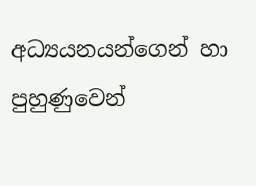අධ්‍යයනයන්ගෙන් හා පුහුණුවෙන්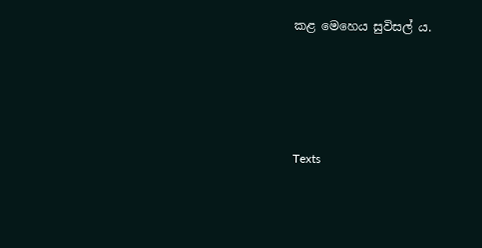කළ මෙහෙය සුවිසල් ය.




Texts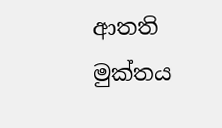ආතති මුක්තය